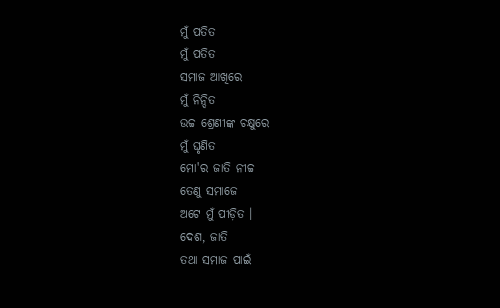ମୁଁ ପତିତ
ମୁଁ ପତିତ
ସମାଜ ଆଖିରେ
ମୁଁ ନିନ୍ଦିତ
ଉଚ୍ଚ ଶ୍ରେଣୀଙ୍କ ଚକ୍ଷୁରେ
ମୁଁ ଘୃଣିତ
ମୋ'ର ଜାତି ନୀଚ୍ଚ
ତେଣୁ ସମାଜେ
ଅଟେ ମୁଁ ପୀଡ଼ିତ ।
ଦେଶ, ଜାତି
ତଥା ସମାଜ ପାଇଁ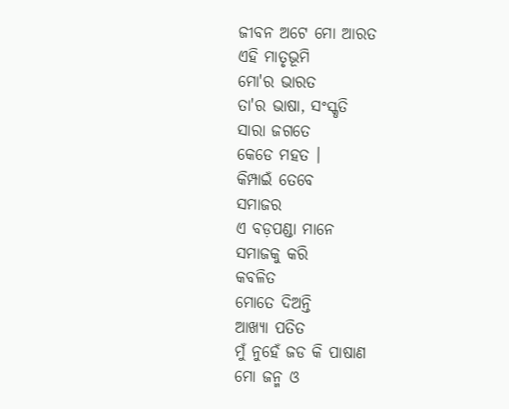ଜୀବନ ଅଟେ ମୋ ଆରତ
ଏହି ମାତୃଭୂମି
ମୋ'ର ଭାରତ
ତା'ର ଭାଷା, ସଂସ୍କୃତି
ସାରା ଜଗତେ
କେଡେ ମହତ ।
କିମ୍ପାଇଁ ତେବେ
ସମାଜର
ଏ ବଡ଼ପଣ୍ଡା ମାନେ
ସମାଜକୁ କରି
କବଳିତ
ମୋତେ ଦିଅନ୍ତି
ଆଖ୍ୟା ପତିତ
ମୁଁ ନୁହେଁ ଜଡ କି ପାଷାଣ
ମୋ ଜନ୍ମ ଓ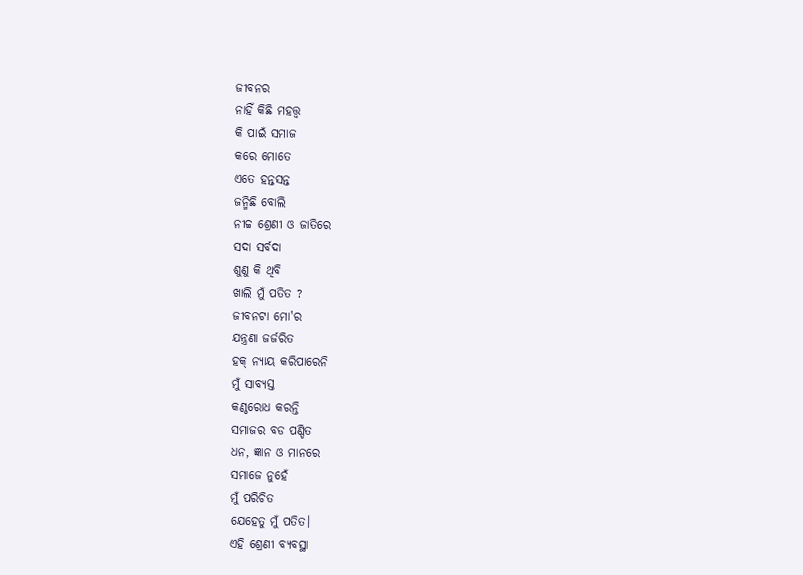ଜୀବନର
ନାହିଁ କିଛି ମହତ୍ତ୍ଵ
କି ପାଇଁ ସମାଜ
କରେ ମୋତେ
ଏତେ ହନ୍ତସନ୍ତ
ଜନ୍ମିଛି ବୋଲି
ନୀଚ୍ଚ ଶ୍ରେଣୀ ଓ ଜାତିରେ
ସଦା ସର୍ବଦା
ଶୁଣୁ କି ଥିବି
ଖାଲି ମୁଁ ପତିତ ?
ଜୀବନଟା ମୋ'ର
ଯନ୍ତ୍ରଣା ଜର୍ଜରିତ
ହକ୍ ନ୍ୟାୟ କରିପାରେନି
ମୁଁ ସାବ୍ୟସ୍ତ
କଣ୍ଠରୋଧ କରନ୍ତି
ସମାଜର ବଡ ପଣ୍ଡିତ
ଧନ, ଜ୍ଞାନ ଓ ମାନରେ
ସମାଜେ ନୁହେଁ
ମୁଁ ପରିଚିତ
ଯେହେତୁ ମୁଁ ପତିତ।
ଏହି ଶ୍ରେଣୀ ବ୍ୟବସ୍ଥା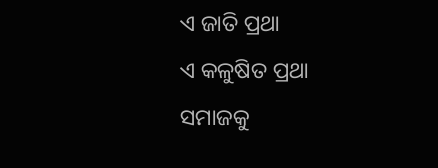ଏ ଜାତି ପ୍ରଥା
ଏ କଳୁଷିତ ପ୍ରଥା
ସମାଜକୁ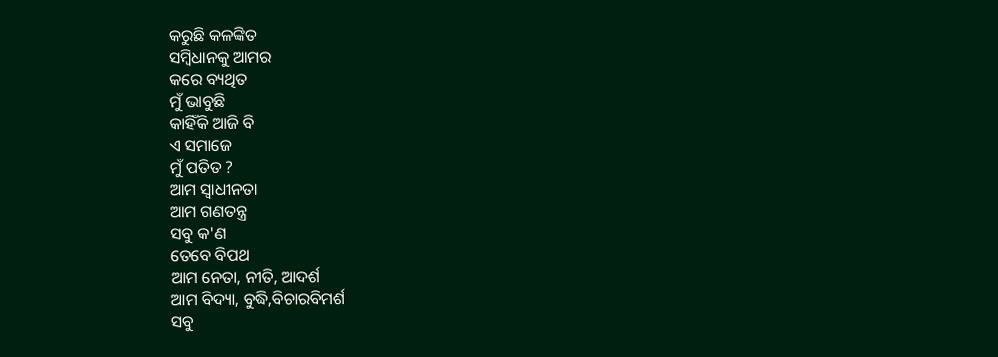କରୁଛି କଳଙ୍କିତ
ସମ୍ବିଧାନକୁ ଆମର
କରେ ବ୍ୟଥିତ
ମୁଁ ଭାବୁଛି
କାହିଁକି ଆଜି ବି
ଏ ସମାଜେ
ମୁଁ ପତିତ ?
ଆମ ସ୍ଵାଧୀନତା
ଆମ ଗଣତନ୍ତ୍ର
ସବୁ କ'ଣ
ତେବେ ବିପଥ
ଆମ ନେତା, ନୀତି, ଆଦର୍ଶ
ଆମ ବିଦ୍ୟା, ବୁଦ୍ଧି,ବିଚାରବିମର୍ଶ
ସବୁ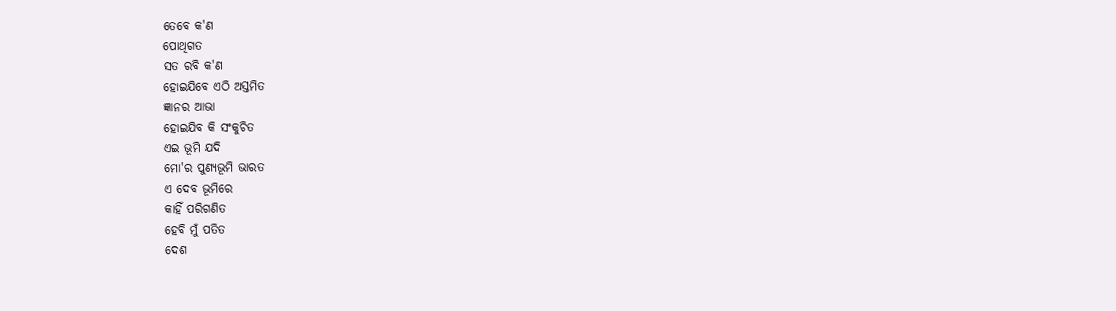ତେବେ କ'ଣ
ପୋଥିଗତ
ସତ ରବି କ'ଣ
ହୋଇଯିବେ ଏଠି ଅସ୍ତମିତ
ଜ୍ଞାନର ଆଭା
ହୋଇଯିବ କି ସଂକୁଚିତ
ଏଇ ଭୂମି ଯଦି
ମୋ'ର ପୁଣ୍ୟଭୂମି ଭାରତ
ଏ ଦେବ ଭୂମିରେ
କାହିଁ ପରିଗଣିତ
ହେବି ମୁଁ ପତିତ
ଦେଶ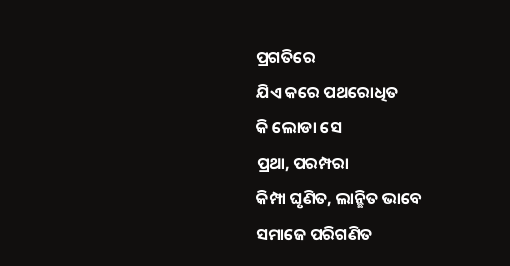ପ୍ରଗତିରେ
ଯିଏ କରେ ପଥରୋଧିତ
କି ଲୋଡା ସେ
ପ୍ରଥା, ପରମ୍ପରା
କିମ୍ପା ଘୃଣିତ, ଲାନ୍ଛିତ ଭାବେ
ସମାଜେ ପରିଗଣିତ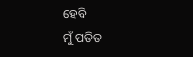ହେବି
ମୁଁ ପତିତ